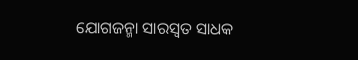ଯୋଗଜନ୍ମା ସାରସ୍ୱତ ସାଧକ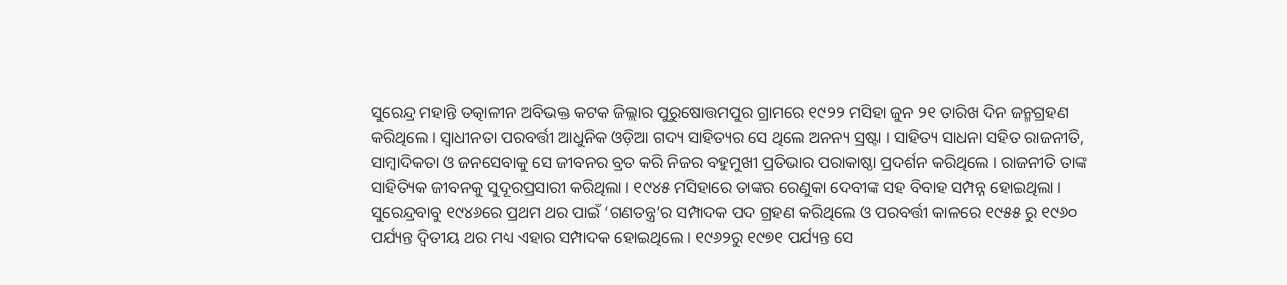ସୁରେନ୍ଦ୍ର ମହାନ୍ତି ତତ୍କାଳୀନ ଅବିଭକ୍ତ କଟକ ଜିଲ୍ଲାର ପୁରୁଷୋତ୍ତମପୁର ଗ୍ରାମରେ ୧୯୨୨ ମସିହା ଜୁନ ୨୧ ତାରିଖ ଦିନ ଜନ୍ମଗ୍ରହଣ କରିଥିଲେ । ସ୍ଵାଧୀନତା ପରବର୍ତ୍ତୀ ଆଧୁନିକ ଓଡ଼ିଆ ଗଦ୍ୟ ସାହିତ୍ୟର ସେ ଥିଲେ ଅନନ୍ୟ ସ୍ରଷ୍ଟା । ସାହିତ୍ୟ ସାଧନା ସହିତ ରାଜନୀତି, ସାମ୍ବାଦିକତା ଓ ଜନସେବାକୁ ସେ ଜୀବନର ବ୍ରତ କରି ନିଜର ବହୁମୁଖୀ ପ୍ରତିଭାର ପରାକାଷ୍ଠା ପ୍ରଦର୍ଶନ କରିଥିଲେ । ରାଜନୀତି ତାଙ୍କ ସାହିତ୍ୟିକ ଜୀବନକୁ ସୁଦୂରପ୍ରସାରୀ କରିଥିଲା । ୧୯୪୫ ମସିହାରେ ତାଙ୍କର ରେଣୁକା ଦେବୀଙ୍କ ସହ ବିବାହ ସମ୍ପନ୍ନ ହୋଇଥିଲା ।
ସୁରେନ୍ଦ୍ରବାବୁ ୧୯୪୬ରେ ପ୍ରଥମ ଥର ପାଇଁ ‘ଗଣତନ୍ତ୍ର’ର ସମ୍ପାଦକ ପଦ ଗ୍ରହଣ କରିଥିଲେ ଓ ପରବର୍ତ୍ତୀ କାଳରେ ୧୯୫୫ ରୁ ୧୯୬୦ ପର୍ଯ୍ୟନ୍ତ ଦ୍ଵିତୀୟ ଥର ମଧ୍ୟ ଏହାର ସମ୍ପାଦକ ହୋଇଥିଲେ । ୧୯୬୨ରୁ ୧୯୭୧ ପର୍ଯ୍ୟନ୍ତ ସେ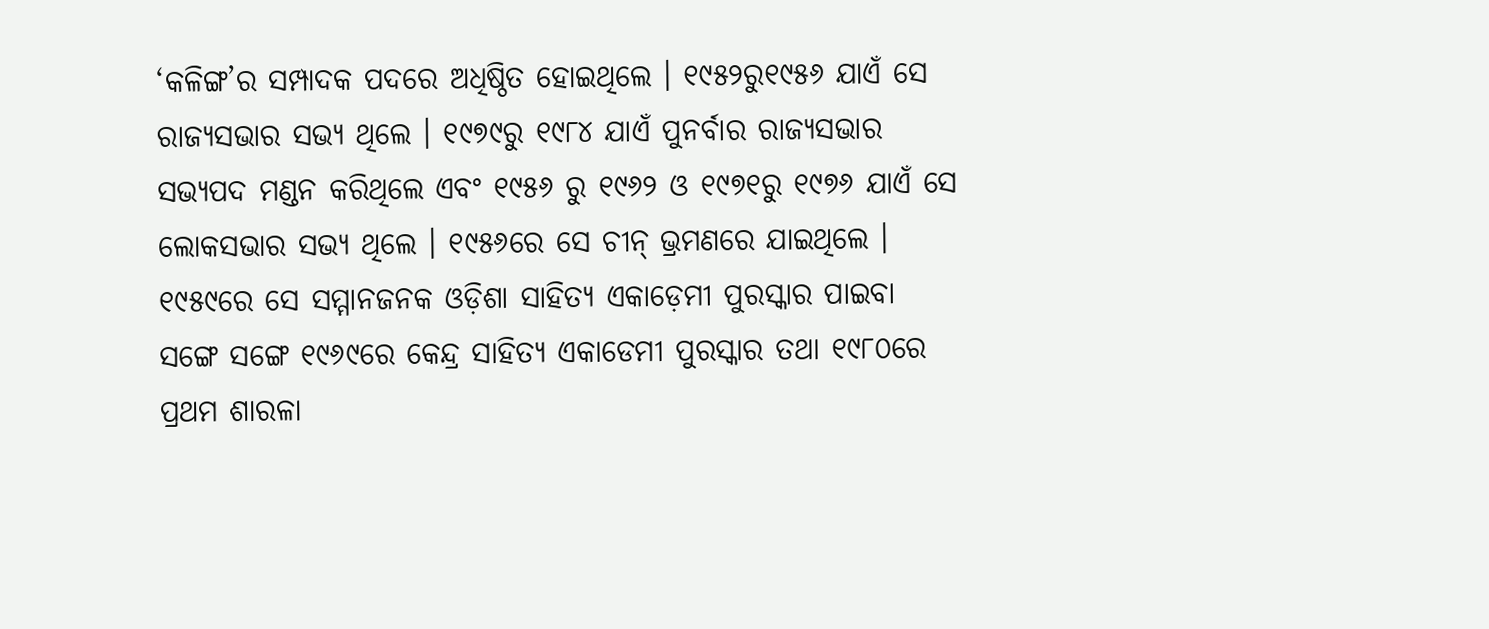‘କଳିଙ୍ଗ’ର ସମ୍ପାଦକ ପଦରେ ଅଧିଷ୍ଠିତ ହୋଇଥିଲେ । ୧୯୫୨ରୁ୧୯୫୬ ଯାଏଁ ସେ ରାଜ୍ୟସଭାର ସଭ୍ୟ ଥିଲେ । ୧୯୭୯ରୁ ୧୯୮୪ ଯାଏଁ ପୁନର୍ବାର ରାଜ୍ୟସଭାର ସଭ୍ୟପଦ ମଣ୍ଡନ କରିଥିଲେ ଏବଂ ୧୯୫୬ ରୁ ୧୯୬୨ ଓ ୧୯୭୧ରୁ ୧୯୭୬ ଯାଏଁ ସେ ଲୋକସଭାର ସଭ୍ୟ ଥିଲେ । ୧୯୫୬ରେ ସେ ଚୀନ୍ ଭ୍ରମଣରେ ଯାଇଥିଲେ ।
୧୯୫୯ରେ ସେ ସମ୍ମାନଜନକ ଓଡ଼ିଶା ସାହିତ୍ୟ ଏକାଡ଼େମୀ ପୁରସ୍କାର ପାଇବା ସଙ୍ଗେ ସଙ୍ଗେ ୧୯୬୯ରେ କେନ୍ଦ୍ର ସାହିତ୍ୟ ଏକାଡେମୀ ପୁରସ୍କାର ତଥା ୧୯୮୦ରେ ପ୍ରଥମ ଶାରଳା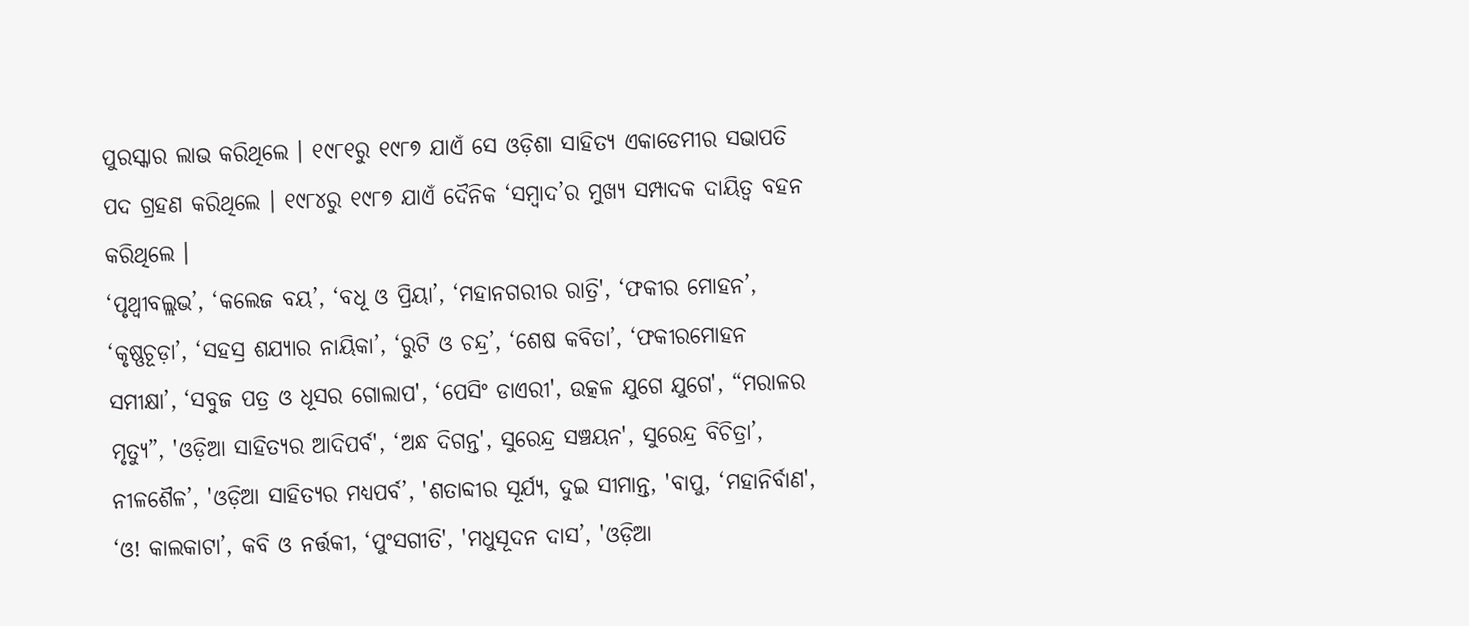ପୁରସ୍କାର ଲାଭ କରିଥିଲେ । ୧୯୮୧ରୁ ୧୯୮୭ ଯାଏଁ ସେ ଓଡ଼ିଶା ସାହିତ୍ୟ ଏକାଡେମୀର ସଭାପତି ପଦ ଗ୍ରହଣ କରିଥିଲେ । ୧୯୮୪ରୁ ୧୯୮୭ ଯାଏଁ ଦୈନିକ ‘ସମ୍ବାଦ’ର ମୁଖ୍ୟ ସମ୍ପାଦକ ଦାୟିତ୍ଵ ବହନ କରିଥିଲେ ।
‘ପୃଥ୍ୱୀବଲ୍ଲଭ’, ‘କଲେଜ ବୟ’, ‘ବଧୂ ଓ ପ୍ରିୟା’, ‘ମହାନଗରୀର ରାତ୍ରି', ‘ଫକୀର ମୋହନ’, ‘କୃଷ୍ଣଚୂଡ଼ା’, ‘ସହସ୍ର ଶଯ୍ୟାର ନାୟିକା’, ‘ରୁଟି ଓ ଚନ୍ଦ୍ର’, ‘ଶେଷ କବିତା’, ‘ଫକୀରମୋହନ ସମୀକ୍ଷା’, ‘ସବୁଜ ପତ୍ର ଓ ଧୂସର ଗୋଲାପ', ‘ପେସିଂ ଡାଏରୀ', ଉତ୍କଳ ଯୁଗେ ଯୁଗେ', “ମରାଳର ମୃତ୍ୟୁ”, 'ଓଡ଼ିଆ ସାହିତ୍ୟର ଆଦିପର୍ବ', ‘ଅନ୍ଧ ଦିଗନ୍ତ', ସୁରେନ୍ଦ୍ର ସଞ୍ଚୟନ', ସୁରେନ୍ଦ୍ର ବିଚିତ୍ରା’, ନୀଳଶୈଳ’, 'ଓଡ଼ିଆ ସାହିତ୍ୟର ମଧ୍ୟପର୍ବ’, 'ଶତାବ୍ଦୀର ସୂର୍ଯ୍ୟ, ଦୁଇ ସୀମାନ୍ତ, 'ବାପୁ, ‘ମହାନିର୍ବାଣ', ‘ଓ! କାଲକାଟା’, କବି ଓ ନର୍ତ୍ତକୀ, ‘ପୁଂସଗୀତି', 'ମଧୁସୂଦନ ଦାସ’, 'ଓଡ଼ିଆ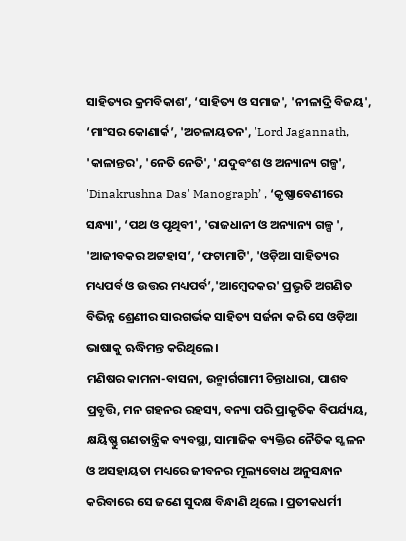ସାହିତ୍ୟର କ୍ରମବିକାଶ’, ‘ସାହିତ୍ୟ ଓ ସମାଜ', 'ନୀଳାଦ୍ରି ବିଜୟ', ‘ମାଂସର କୋଣାର୍କ’, 'ଅଚଳାୟତନ', 'Lord Jagannath, 'କାଳାନ୍ତର', 'ନେତି ନେତି', 'ଯଦୁବଂଶ ଓ ଅନ୍ୟାନ୍ୟ ଗଳ୍ପ', 'Dinakrushna Das' Manograph’ , ‘କୃଷ୍ଣାବେଣୀରେ ସନ୍ଧ୍ୟା', ‘ପଥ ଓ ପୃଥିବୀ', 'ରାଜଧାନୀ ଓ ଅନ୍ୟାନ୍ୟ ଗଳ୍ପ ', 'ଆଜୀବକର ଅଟ୍ଟହାସ’, ‘ଫଟାମାଟି', 'ଓଡ଼ିଆ ସାହିତ୍ୟର ମଧ୍ୟପର୍ବ ଓ ଉତ୍ତର ମଧ୍ୟପର୍ବ’,'ଆମ୍ବେଦକର' ପ୍ରଭୃତି ଅଗଣିତ ବିଭିନ୍ନ ଶ୍ରେଣୀର ସାରଗର୍ଭକ ସାହିତ୍ୟ ସର୍ଜନା କରି ସେ ଓଡ଼ିଆ ଭାଷାକୁ ଋଦ୍ଧିମନ୍ତ କରିଥିଲେ ।
ମଣିଷର କାମନା-ବାସନା, ଉନ୍ମାର୍ଗଗାମୀ ଚିନ୍ତାଧାରା, ପାଶବ ପ୍ରବୃତ୍ତି, ମନ ଗହନର ରହସ୍ୟ, ବନ୍ୟା ପରି ପ୍ରାକୃତିକ ବିପର୍ଯ୍ୟୟ, କ୍ଷୟିଷ୍ଣୁ ଗଣତାନ୍ତ୍ରିକ ବ୍ୟବସ୍ଥା, ସାମାଜିକ ବ୍ୟକ୍ତିର ନୈତିକ ସ୍ଖଳନ ଓ ଅସହାୟତା ମଧ୍ୟରେ ଜୀବନର ମୂଲ୍ୟବୋଧ ଅନୁସନ୍ଧାନ କରିବାରେ ସେ ଜଣେ ସୁଦକ୍ଷ ବିନ୍ଧାଣି ଥିଲେ । ପ୍ରତୀକଧର୍ମୀ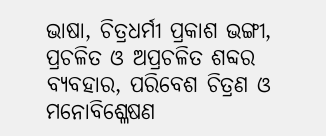ଭାଷା, ଚିତ୍ରଧର୍ମୀ ପ୍ରକାଶ ଭଙ୍ଗୀ, ପ୍ରଚଳିତ ଓ ଅପ୍ରଚଳିତ ଶବ୍ଦର ବ୍ୟବହାର, ପରିବେଶ ଚିତ୍ରଣ ଓ ମନୋବିଶ୍ଳେଷଣ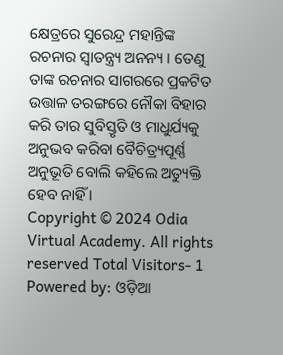କ୍ଷେତ୍ରରେ ସୁରେନ୍ଦ୍ର ମହାନ୍ତିଙ୍କ ରଚନାର ସ୍ଵାତନ୍ତ୍ର୍ୟ ଅନନ୍ୟ । ତେଣୁ ତାଙ୍କ ରଚନାର ସାଗରରେ ପ୍ରକଟିତ ଉତ୍ତାଳ ତରଙ୍ଗରେ ନୌକା ବିହାର କରି ତାର ସୁବିସ୍ତୃତି ଓ ମାଧୁର୍ଯ୍ୟକୁ ଅନୁଭବ କରିବା ବୈଚିତ୍ର୍ୟପୂର୍ଣ୍ଣ ଅନୁଭୂତି ବୋଲି କହିଲେ ଅତ୍ୟୁକ୍ତି ହେବ ନାହିଁ ।
Copyright © 2024 Odia Virtual Academy. All rights reserved Total Visitors- 1
Powered by: ଓଡ଼ିଆ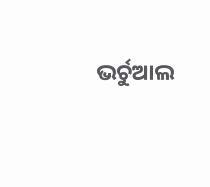ଭର୍ଚୁଆଲ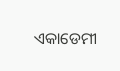ଏକାଡେମୀ